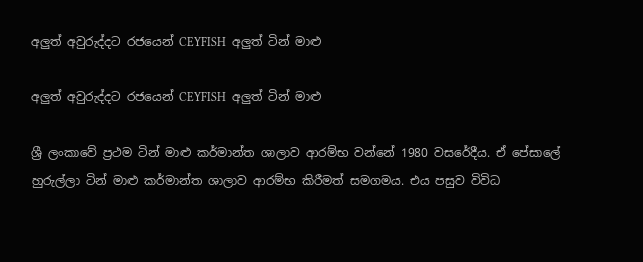අලුත් අවුරුද්දට රජයෙන් CEYFISH  අලුත් ටින් මාළු

අලුත් අවුරුද්දට රජයෙන් CEYFISH  අලුත් ටින් මාළු

ශ්‍රී ලංකාවේ ප්‍රථම ටින් මාළු කර්මාන්ත ශාලාව ආරම්භ වන්නේ 1980 වසරේදීය. ඒ පේසාලේ හුරුල්ලා ටින් මාළු කර්මාන්ත ශාලාව ආරම්භ කිරීමත් සමගමය. එය පසුව විවිධ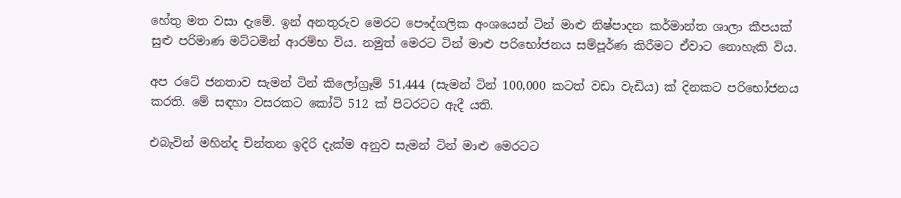හේතු මත වසා දැමේ. ඉන් අනතුරුව මෙරට පෞද්ගලික අංශයෙන් ටින් මාළු නිෂ්පාදන කර්මාන්ත ශාලා කීපයක් සුළු පරිමාණ මට්ටමින් ආරම්භ විය. නමුත් මෙරට ටින් මාළු පරිභෝජනය සම්පූර්ණ කිරීමට ඒවාට නොහැකි විය.

අප රටේ ජනතාව සැමන් ටින් කිලෝග්‍රෑම් 51,444 (සැමන් ටින් 100,000 කටත් වඩා වැඩිය) ක් දිනකට පරිභෝජනය කරති. මේ සඳහා වසරකට කෝටි 512 ක් පිටරටට ඇදී යති.

එබැවින් මහින්ද චින්තන ඉදිරි දැක්ම අනුව සැමන් ටින් මාළු මෙරටට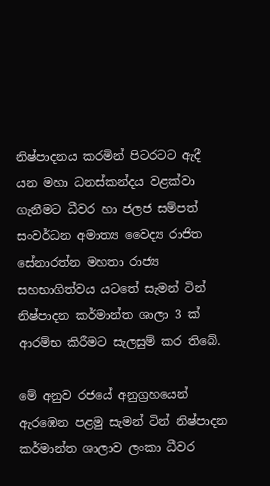නිෂ්පාදනය කරමින් පිටරටට ඇදී යන මහා ධනස්කන්දය වළක්වා ගැනීමට ධීවර හා ජලජ සම්පත් සංවර්ධන අමාත්‍ය වෛද්‍ය රාජිත සේනාරත්න මහතා රාජ්‍ය සහභාගිත්වය යටතේ සැමන් ටින් නිෂ්පාදන කර්මාන්ත ශාලා 3 ක් ආරම්භ කිරීමට සැලසුම් කර තිබේ.

මේ අනුව රජයේ අනුග්‍රහයෙන් ඇරඹෙන පළමු සැමන් ටින් නිෂ්පාදන කර්මාන්ත ශාලාව ලංකා ධීවර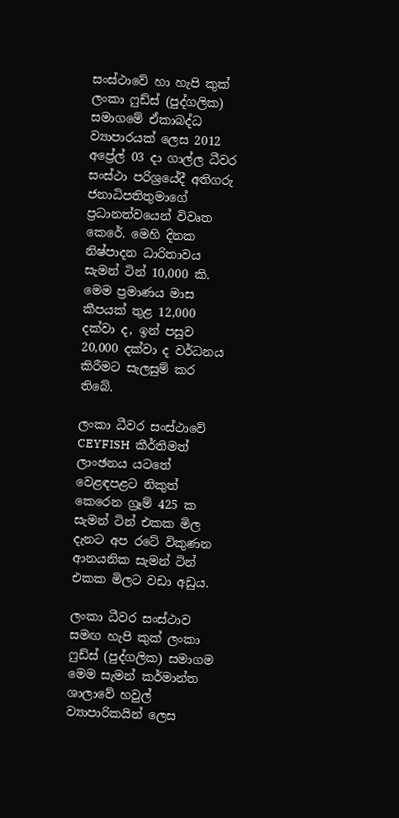සංස්ථාවේ හා හැපි කුක් ලංකා ෆුඩ්ස් (පුද්ගලික) සමාගමේ ඒකාබද්ධ ව්‍යාපාරයක් ලෙස 2012 අප්‍රේල් 03 දා ගාල්ල ධීවර සංස්ථා පරිශ්‍රයේදී අතිගරු ජනාධිපතිතුමාගේ ප්‍රධානත්වයෙන් විවෘත කෙරේ. මෙහි දිනක නිෂ්පාදන ධාරිතාවය සැමන් ටින් 10,000 කි. මෙම ප්‍රමාණය මාස කීපයක් තුළ 12,000 දක්වා ද, ඉන් පසුව 20,000 දක්වා ද වර්ධනය කිරීමට සැලසුම් කර තිබේ.

ලංකා ධීවර සංස්ථාවේ CEYFISH  කීර්තිමත් ලාංඡනය යටතේ වෙළඳපළට නිකුත් කෙරෙන ග්‍රෑම් 425 ක සැමන් ටින් එකක මිල දැනට අප රටේ විකුණන ආනයනික සැමන් ටින් එකක මිලට වඩා අඩුය.

ලංකා ධීවර සංස්ථාව සමඟ හැපි කුක් ලංකා ෆුඩ්ස් (පුද්ගලික) සමාගම මෙම සැමන් කර්මාන්ත ශාලාවේ හවුල් ව්‍යාපාරිකයින් ලෙස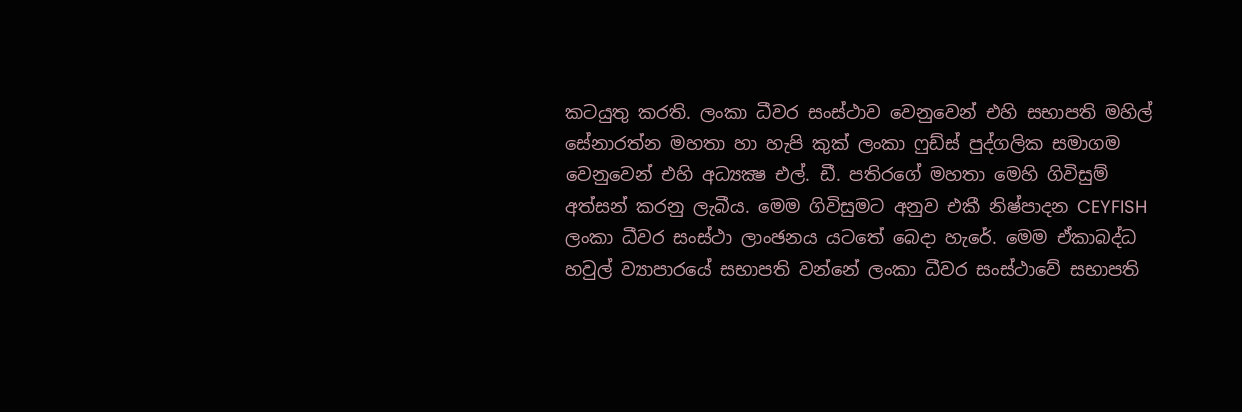කටයුතු කරති. ලංකා ධීවර සංස්ථාව වෙනුවෙන් එහි සභාපති මහිල් සේනාරත්න මහතා හා හැපි කුක් ලංකා ෆුඩ්ස් පුද්ගලික සමාගම වෙනුවෙන් එහි අධ්‍යක්‍ෂ එල්. ඩී. පතිරගේ මහතා මෙහි ගිවිසුම් අත්සන් කරනු ලැබීය. මෙම ගිවිසුමට අනුව එකී නිෂ්පාදන CEYFISH  ලංකා ධීවර සංස්ථා ලාංඡනය යටතේ බෙදා හැරේ. මෙම ඒකාබද්ධ හවුල් ව්‍යාපාරයේ සභාපති වන්නේ ලංකා ධීවර සංස්ථාවේ සභාපති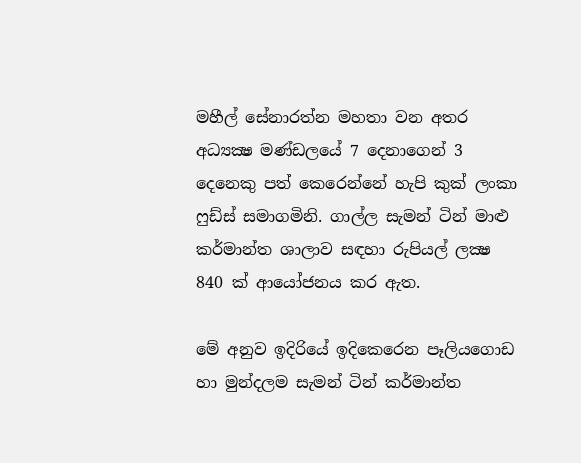මහීල් සේනාරත්න මහතා වන අතර අධ්‍යක්‍ෂ මණ්ඩලයේ 7 දෙනාගෙන් 3 දෙනෙකු පත් කෙරෙන්නේ හැපි කුක් ලංකා ෆුඩ්ස් සමාගමිනි. ගාල්ල සැමන් ටින් මාළු කර්මාන්ත ශාලාව සඳහා රුපියල් ලක්‍ෂ 840 ක් ආයෝජනය කර ඇත.

මේ අනුව ඉදිරියේ ඉදිකෙරෙන පෑලියගොඩ හා මුන්දලම සැමන් ටින් කර්මාන්ත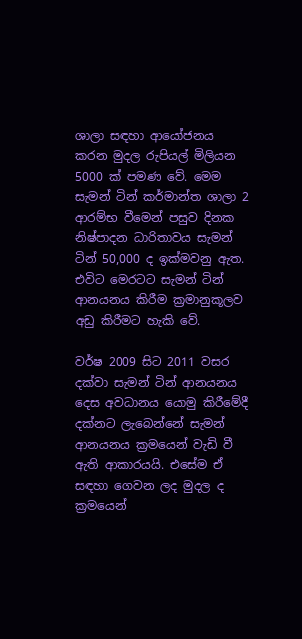ශාලා සඳහා ආයෝජනය කරන මුදල රුපියල් මිලියන 5000 ක් පමණ වේ. මෙම සැමන් ටින් කර්මාන්ත ශාලා 2 ආරම්භ වීමෙන් පසුව දිනක නිෂ්පාදන ධාරිතාවය සැමන් ටින් 50,000 ද ඉක්මවනු ඇත. එවිට මෙරටට සැමන් ටින් ආනයනය කිරීම ක්‍රමානුකූලව අඩු කිරීමට හැකි වේ.

වර්ෂ 2009 සිට 2011 වසර දක්වා සැමන් ටින් ආනයනය දෙස අවධානය යොමු කිරීමේදී දක්නට ලැබෙන්නේ සැමන් ආනයනය ක්‍රමයෙන් වැඩි වී ඇති ආකාරයයි. එසේම ඒ සඳහා ගෙවන ලද මුදල ද ක්‍රමයෙන්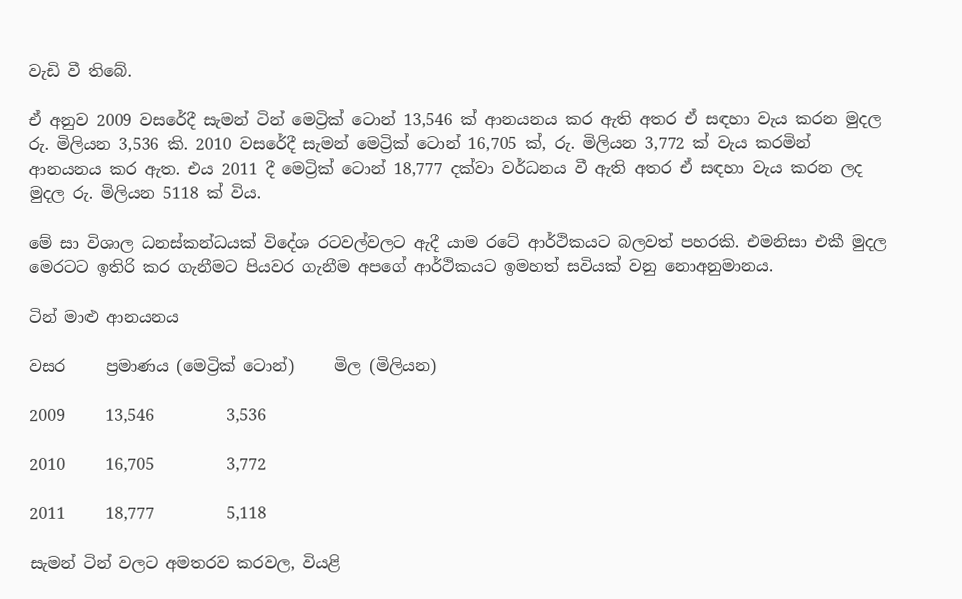වැඩි වී තිබේ.

ඒ අනුව 2009 වසරේදී සැමන් ටින් මෙට්‍රික් ටොන් 13,546 ක් ආනයනය කර ඇති අතර ඒ සඳහා වැය කරන මුදල රු. මිලියන 3,536 කි. 2010 වසරේදී සැමන් මෙට්‍රික් ටොන් 16,705 ක්, රු. මිලියන 3,772 ක් වැය කරමින් ආනයනය කර ඇත. එය 2011 දී මෙට්‍රික් ටොන් 18,777 දක්වා වර්ධනය වී ඇති අතර ඒ සඳහා වැය කරන ලද මුදල රු. මිලියන 5118 ක් විය.

මේ සා විශාල ධනස්කන්ධයක් විදේශ රටවල්වලට ඇදී යාම රටේ ආර්ථිකයට බලවත් පහරකි. එමනිසා එකී මුදල මෙරටට ඉතිරි කර ගැනීමට පියවර ගැනීම අපගේ ආර්ථිකයට ඉමහත් සවියක් වනු නොඅනුමානය.

ටින් මාළු ආනයනය

වසර     ප්‍රමාණය (මෙට්‍රික් ටොන්)     මිල (මිලියන)

2009     13,546         3,536

2010     16,705         3,772

2011     18,777         5,118

සැමන් ටින් වලට අමතරව කරවල, වියළි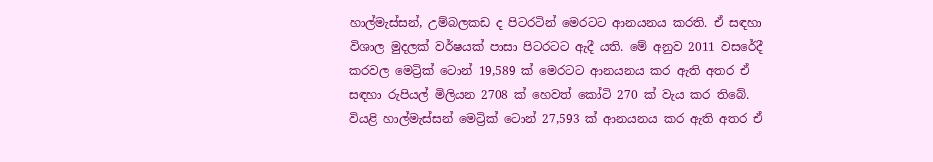හාල්මැස්සන්, උම්බලකඩ ද පිටරටින් මෙරටට ආනයනය කරති. ඒ සඳහා විශාල මුදලක් වර්ෂයක් පාසා පිටරටට ඇදී යති. මේ අනුව 2011 වසරේදී කරවල මෙට්‍රික් ටොන් 19,589 ක් මෙරටට ආනයනය කර ඇති අතර ඒ සඳහා රුපියල් මිලියන 2708 ක් හෙවත් කෝටි 270 ක් වැය කර තිබේ. වියළි හාල්මැස්සන් මෙට්‍රික් ටොන් 27,593 ක් ආනයනය කර ඇති අතර ඒ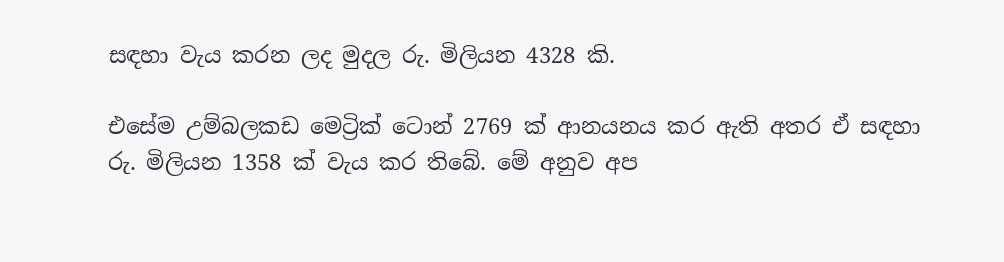සඳහා වැය කරන ලද මුදල රු. මිලියන 4328 කි.

එසේම උම්බලකඩ මෙට්‍රික් ටොන් 2769 ක් ආනයනය කර ඇති අතර ඒ සඳහා රු. මිලියන 1358 ක් වැය කර තිබේ. මේ අනුව අප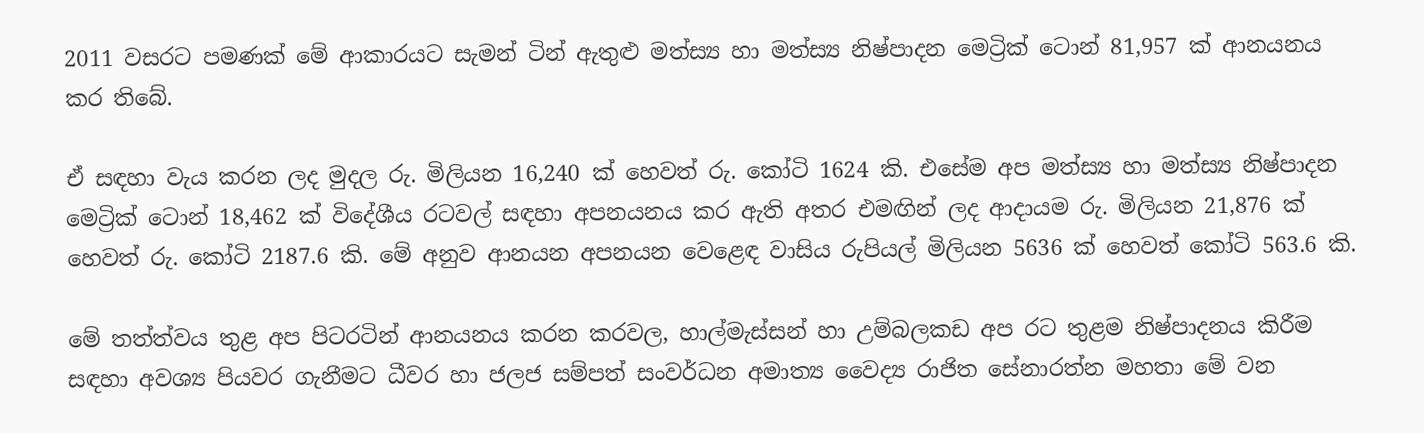2011 වසරට පමණක් මේ ආකාරයට සැමන් ටින් ඇතුළු මත්ස්‍ය හා මත්ස්‍ය නිෂ්පාදන මෙට්‍රික් ටොන් 81,957 ක් ආනයනය කර තිබේ.

ඒ සඳහා වැය කරන ලද මුදල රු. මිලියන 16,240 ක් හෙවත් රු. කෝටි 1624 කි. එසේම අප මත්ස්‍ය හා මත්ස්‍ය නිෂ්පාදන මෙට්‍රික් ටොන් 18,462 ක් විදේශීය රටවල් සඳහා අපනයනය කර ඇති අතර එමඟින් ලද ආදායම රු. මිලියන 21,876 ක් හෙවත් රු. කෝටි 2187.6 කි. මේ අනුව ආනයන අපනයන වෙළෙඳ වාසිය රුපියල් මිලියන 5636 ක් හෙවත් කෝටි 563.6 කි.

මේ තත්ත්වය තුළ අප පිටරටින් ආනයනය කරන කරවල, හාල්මැස්සන් හා උම්බලකඩ අප රට තුළම නිෂ්පාදනය කිරීම සඳහා අවශ්‍ය පියවර ගැනීමට ධීවර හා ජලජ සම්පත් සංවර්ධන අමාත්‍ය වෛද්‍ය රාජිත සේනාරත්න මහතා මේ වන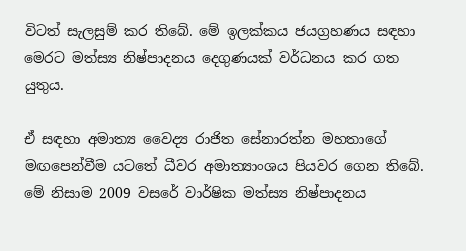විටත් සැලසුම් කර තිබේ. මේ ඉලක්කය ජයග්‍රහණය සඳහා මෙරට මත්ස්‍ය නිෂ්පාදනය දෙගුණයක් වර්ධනය කර ගත යුතුය.

ඒ සඳහා අමාත්‍ය වෛද්‍ය රාජිත සේනාරත්න මහතාගේ මඟපෙන්වීම යටතේ ධීවර අමාත්‍යාංශය පියවර ගෙන තිබේ. මේ නිසාම 2009 වසරේ වාර්ෂික මත්ස්‍ය නිෂ්පාදනය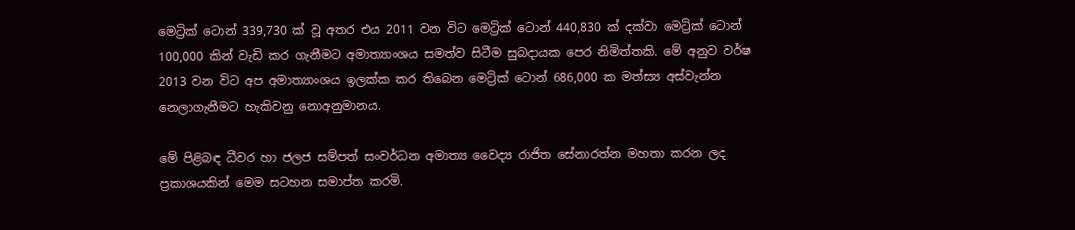මෙට්‍රික් ටොන් 339,730 ක් වූ අතර එය 2011 වන විට මෙට්‍රික් ටොන් 440,830 ක් දක්වා මෙට්‍රික් ටොන් 100,000 කින් වැඩි කර ගැනීමට අමාත්‍යාංශය සමත්ව සිටීම සුබදායක පෙර නිමිත්තකි. මේ අනුව වර්ෂ 2013 වන විට අප අමාත්‍යාංශය ඉලක්ක කර තිබෙන මෙට්‍රික් ටොන් 686,000 ක මත්ස්‍ය අස්වැන්න නෙලාගැනීමට හැකිවනු නොඅනුමානය.

මේ පිළිබඳ ධීවර හා ජලජ සම්පත් සංවර්ධන අමාත්‍ය වෛද්‍ය රාජිත සේනාරත්න මහතා කරන ලද ප්‍රකාශයකින් මෙම සටහන සමාප්ත කරමි.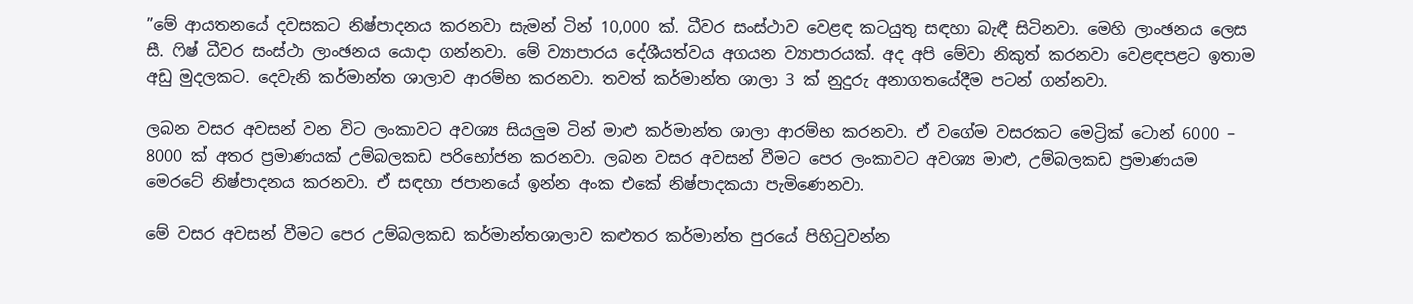”මේ ආයතනයේ දවසකට නිෂ්පාදනය කරනවා සැමන් ටින් 10,000 ක්. ධීවර සංස්ථාව වෙළඳ කටයුතු සඳහා බැඳී සිටිනවා. මෙහි ලාංඡනය ලෙස සී. ෆිෂ් ධීවර සංස්ථා ලාංඡනය යොදා ගන්නවා. මේ ව්‍යාපාරය දේශීයත්වය අගයන ව්‍යාපාරයක්. අද අපි මේවා නිකුත් කරනවා වෙළඳපළට ඉතාම අඩු මුදලකට. දෙවැනි කර්මාන්ත ශාලාව ආරම්භ කරනවා. තවත් කර්මාන්ත ශාලා 3 ක් නුදුරු අනාගතයේදීම පටන් ගන්නවා.

ලබන වසර අවසන් වන විට ලංකාවට අවශ්‍ය සියලුම ටින් මාළු කර්මාන්ත ශාලා ආරම්භ කරනවා. ඒ වගේම වසරකට මෙට්‍රික් ටොන් 6000 – 8000 ක් අතර ප්‍රමාණයක් උම්බලකඩ පරිභෝජන කරනවා. ලබන වසර අවසන් වීමට පෙර ලංකාවට අවශ්‍ය මාළු, උම්බලකඩ ප්‍රමාණයම මෙරටේ නිෂ්පාදනය කරනවා. ඒ සඳහා ජපානයේ ඉන්න අංක එකේ නිෂ්පාදකයා පැමිණෙනවා.

මේ වසර අවසන් වීමට පෙර උම්බලකඩ කර්මාන්තශාලාව කළුතර කර්මාන්ත පුරයේ පිහිටුවන්න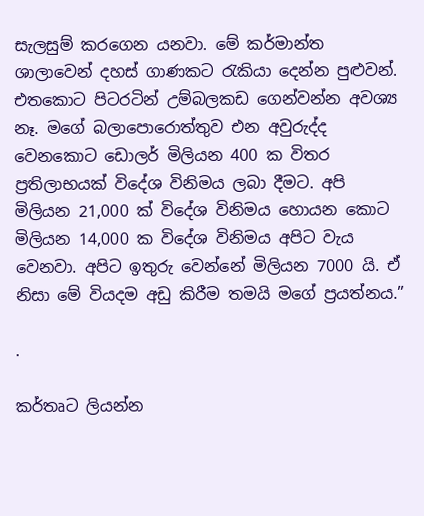සැලසුම් කරගෙන යනවා. මේ කර්මාන්ත ශාලාවෙන් දහස් ගාණකට රැකියා දෙන්න පුළුවන්. එතකොට පිටරටින් උම්බලකඩ ගෙන්වන්න අවශ්‍ය නෑ. මගේ බලාපොරොත්තුව එන අවුරුද්ද වෙනකොට ඩොලර් මිලියන 400 ක විතර ප්‍රතිලාභයක් විදේශ විනිමය ලබා දීමට. අපි මිලියන 21,000 ක් විදේශ විනිමය හොයන කොට මිලියන 14,000 ක විදේශ විනිමය අපිට වැය වෙනවා. අපිට ඉතුරු වෙන්නේ මිලියන 7000 යි. ඒ නිසා මේ වියදම අඩු කිරීම තමයි මගේ ප්‍රයත්නය.”

.

කර්තෘට ලියන්න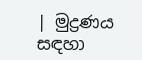| මුද්‍රණය සඳහා